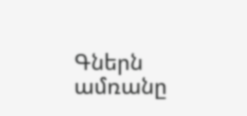Գներն ամռանը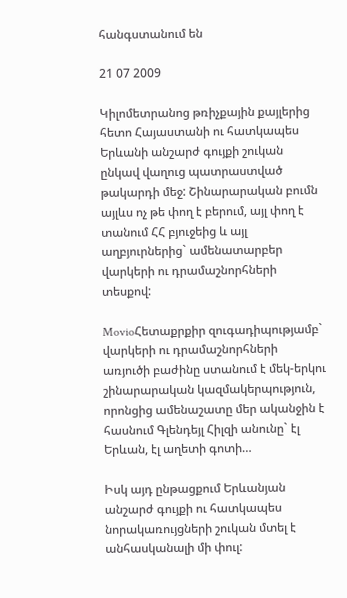հանգստանում են

21 07 2009

Կիլոմետրանոց թռիչքային քայլերից հետո Հայաստանի ու հատկապես Երևանի անշարժ գույքի շուկան ընկավ վաղուց պատրաստված թակարդի մեջ: Շինարարական բումն այլևս ոչ թե փող է բերում, այլ փող է տանում ՀՀ բյուջեից և այլ աղբյուրներից` ամենատարբեր վարկերի ու դրամաշնորհների տեսքով:

MovioՀետաքրքիր զուգադիպությամբ` վարկերի ու դրամաշնորհների առյուծի բաժինը ստանում է մեկ-երկու շինարարական կազմակերպություն, որոնցից ամենաշատը մեր ականջին է հասնում Գլենդեյլ Հիլզի անունը` էլ Երևան, էլ աղետի գոտի…

Իսկ այդ ընթացքում Երևանյան անշարժ գույքի ու հատկապես նորակառույցների շուկան մտել է անհասկանալի մի փուլ: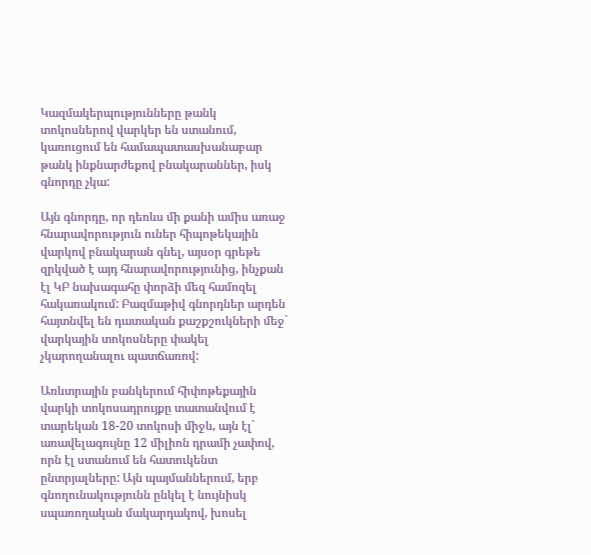Կազմակերպությունները թանկ տոկոսներով վարկեր են ստանում, կառուցում են համապատասխանաբար թանկ ինքնարժեքով բնակարաններ, իսկ գնորդը չկա:

Այն գնորդը, որ դեռևս մի քանի ամիս առաջ հնարավորություն ուներ հիպոթեկային վարկով բնակարան գնել, այսօր գրեթե զրկված է այդ հնարավորությունից, ինչքան էլ ԿԲ նախագահը փորձի մեզ համոզել հակառակում: Բազմաթիվ գնորդներ արդեն հայտնվել են դատական քաշքշուկների մեջ` վարկային տոկոսները փակել չկարողանալու պատճառով:

Առևտրային բանկերում հիփոթեքային վարկի տոկոսադրույքը տատանվում է տարեկան 18-20 տոկոսի միջև, այն էլ` առավելագույնը 12 միլիոն դրամի չափով, որն էլ ստանում են հատուկենտ ընտրյալները: Այն պայմաններում, երբ գնողունակությունն ընկել է նույնիսկ սպառողական մակարդակով, խոսել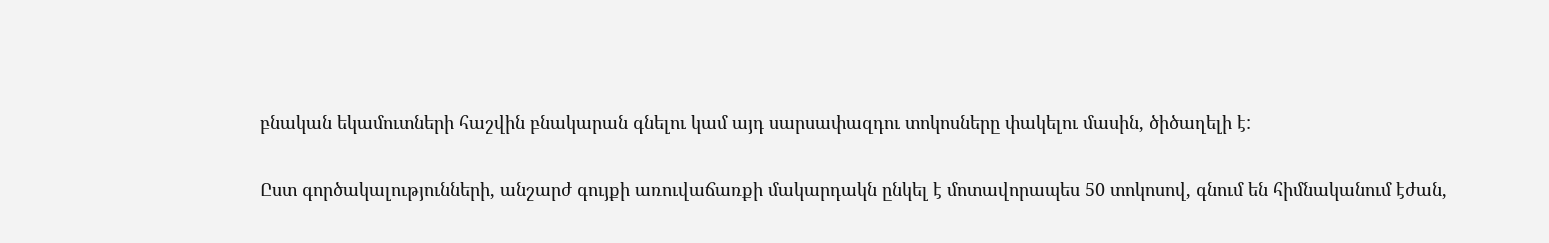բնական եկամուտների հաշվին բնակարան գնելու կամ այդ սարսափազդու տոկոսները փակելու մասին, ծիծաղելի է:

Ըստ գործակալությունների, անշարժ գույքի առուվաճառքի մակարդակն ընկել է մոտավորապես 50 տոկոսով, գնում են հիմնականում էժան,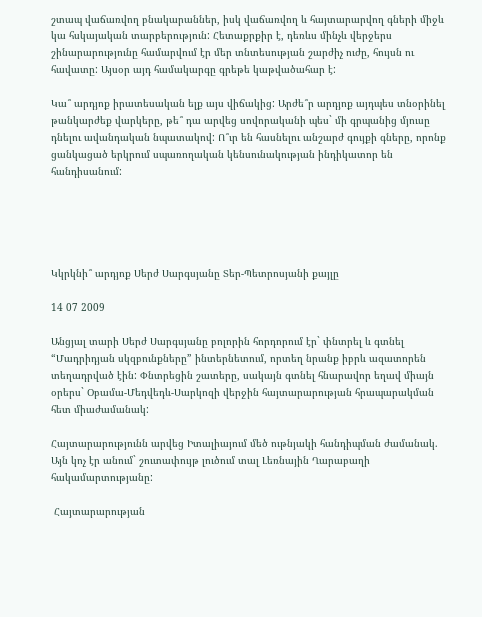շտապ վաճառվող բնակարաններ, իսկ վաճառվող և հայտարարվող գների միջև կա հսկայական տարբերություն: Հետաքրքիր է, դեռևս մինչև վերջերս շինարարությունը համարվում էր մեր տնտեսության շարժիչ ուժը, հույսն ու հավատը: Այսօր այդ համակարգը գրեթե կաթվածահար է:

Կա՞ արդյոք իրատեսական ելք այս վիճակից: Արժե՞ր արդյոք այդպես տնօրինել թանկարժեք վարկերը, թե՞ դա արվեց սովորականի պես` մի գրպանից մյուսը դնելու ավանդական նպատակով: Ո՞ւր են հասնելու անշարժ գույքի գները, որոնք ցանկացած երկրում սպառողական կենսունակության ինդիկատոր են հանդիսանում:





Կկրկնի՞ արդյոք Սերժ Սարգսյանը Տեր-Պետրոսյանի քայլը

14 07 2009

Անցյալ տարի Սերժ Սարգսյանը բոլորին հորդորում էր` փնտրել և գտնել “Մադրիդյան սկզբունքները” ինտերնետում, որտեղ նրանք իբրև ազատորեն տեղադրված էին: Փնտրեցին շատերը, սակայն գտնել հնարավոր եղավ միայն օրերս` Օբամա-Մեդվեդև-Սարկոզի վերջին հայտարարության հրապարակման հետ միաժամանակ:

Հայտարարությունն արվեց Իտալիայում մեծ ութնյակի հանդիպման ժամանակ. Այն կոչ էր անում` շուտափույթ լուծում տալ Լեռնային Ղարաբաղի հակամարտությանը:

 Հայտարարության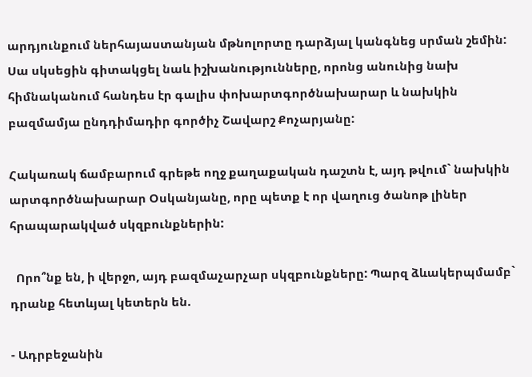արդյունքում ներհայաստանյան մթնոլորտը դարձյալ կանգնեց սրման շեմին: Սա սկսեցին գիտակցել նաև իշխանությունները, որոնց անունից նախ հիմնականում հանդես էր գալիս փոխարտգործնախարար և նախկին բազմամյա ընդդիմադիր գործիչ Շավարշ Քոչարյանը:

Հակառակ ճամբարում գրեթե ողջ քաղաքական դաշտն է, այդ թվում` նախկին արտգործնախարար Օսկանյանը, որը պետք է որ վաղուց ծանոթ լիներ հրապարակված սկզբունքներին:

  Որո՞նք են, ի վերջո, այդ բազմաչարչար սկզբունքները: Պարզ ձևակերպմամբ` դրանք հետևյալ կետերն են.

- Ադրբեջանին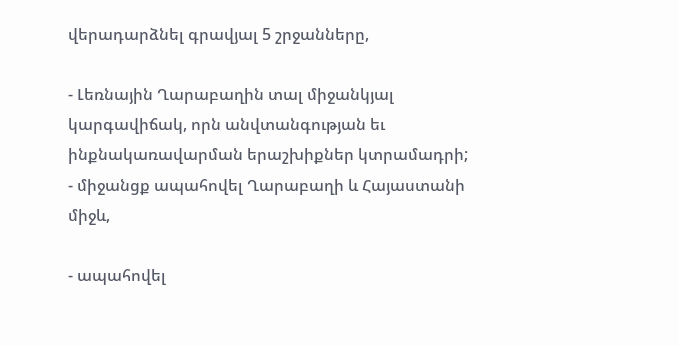վերադարձնել գրավյալ 5 շրջանները,

- Լեռնային Ղարաբաղին տալ միջանկյալ կարգավիճակ, որն անվտանգության եւ ինքնակառավարման երաշխիքներ կտրամադրի;
- միջանցք ապահովել Ղարաբաղի և Հայաստանի միջև,

- ապահովել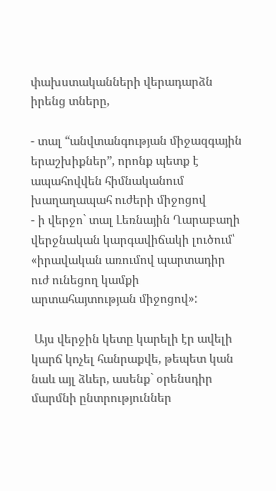փախստականների վերադարձն իրենց տները,

- տալ “անվտանգության միջազգային երաշխիքներ”, որոնք պետք է ապահովվեն հիմնականում խաղաղապահ ուժերի միջոցով
- ի վերջո` տալ Լեռնային Ղարաբաղի վերջնական կարգավիճակի լուծում՝ «իրավական առումով պարտադիր ուժ ունեցող կամքի արտահայտության միջոցով»:

 Այս վերջին կետը կարելի էր ավելի կարճ կոչել հանրաքվե, թեպետ կան նաև այլ ձևեր, ասենք` օրենսդիր մարմնի ընտրություններ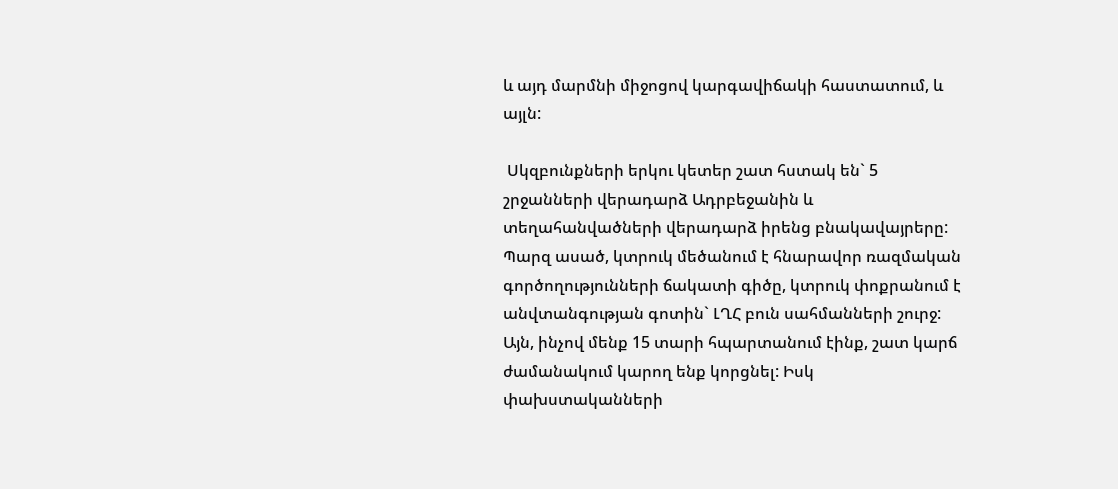և այդ մարմնի միջոցով կարգավիճակի հաստատում, և այլն:

 Սկզբունքների երկու կետեր շատ հստակ են` 5 շրջանների վերադարձ Ադրբեջանին և տեղահանվածների վերադարձ իրենց բնակավայրերը: Պարզ ասած, կտրուկ մեծանում է հնարավոր ռազմական գործողությունների ճակատի գիծը, կտրուկ փոքրանում է անվտանգության գոտին` ԼՂՀ բուն սահմանների շուրջ: Այն, ինչով մենք 15 տարի հպարտանում էինք, շատ կարճ ժամանակում կարող ենք կորցնել: Իսկ փախստականների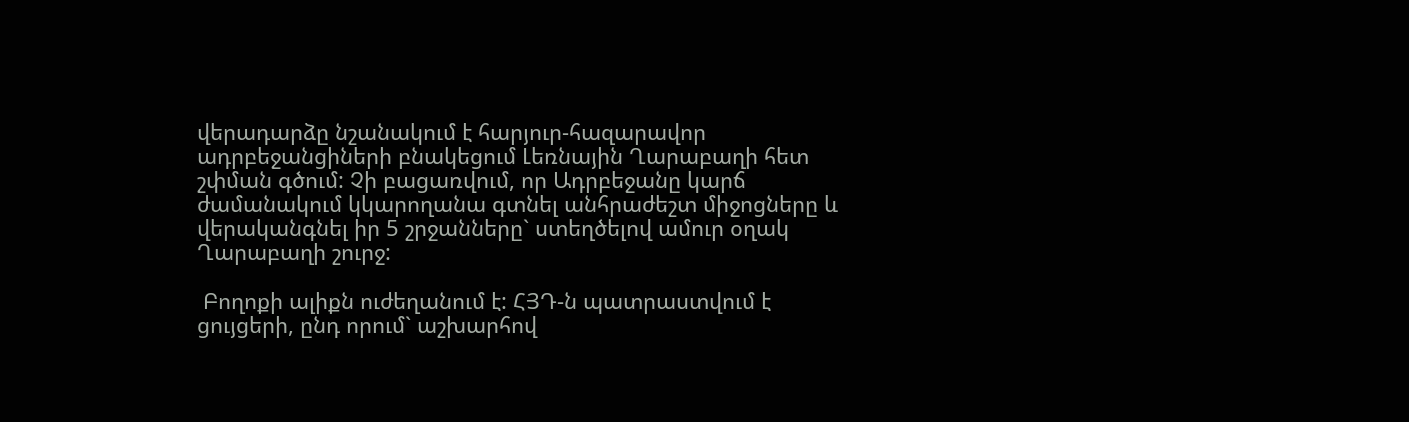վերադարձը նշանակում է հարյուր-հազարավոր ադրբեջանցիների բնակեցում Լեռնային Ղարաբաղի հետ շփման գծում: Չի բացառվում, որ Ադրբեջանը կարճ ժամանակում կկարողանա գտնել անհրաժեշտ միջոցները և վերականգնել իր 5 շրջանները` ստեղծելով ամուր օղակ Ղարաբաղի շուրջ:

 Բողոքի ալիքն ուժեղանում է: ՀՅԴ-ն պատրաստվում է ցույցերի, ընդ որում` աշխարհով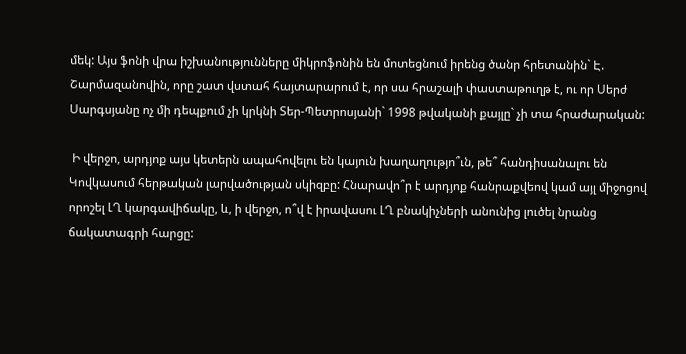մեկ: Այս ֆոնի վրա իշխանությունները միկրոֆոնին են մոտեցնում իրենց ծանր հրետանին` Է. Շարմազանովին, որը շատ վստահ հայտարարում է, որ սա հրաշալի փաստաթուղթ է, ու որ Սերժ Սարգսյանը ոչ մի դեպքում չի կրկնի Տեր-Պետրոսյանի` 1998 թվականի քայլը` չի տա հրաժարական:

 Ի վերջո, արդյոք այս կետերն ապահովելու են կայուն խաղաղությո՞ւն, թե՞ հանդիսանալու են Կովկասում հերթական լարվածության սկիզբը: Հնարավո՞ր է արդյոք հանրաքվեով կամ այլ միջոցով որոշել ԼՂ կարգավիճակը, և, ի վերջո, ո՞վ է իրավասու ԼՂ բնակիչների անունից լուծել նրանց ճակատագրի հարցը: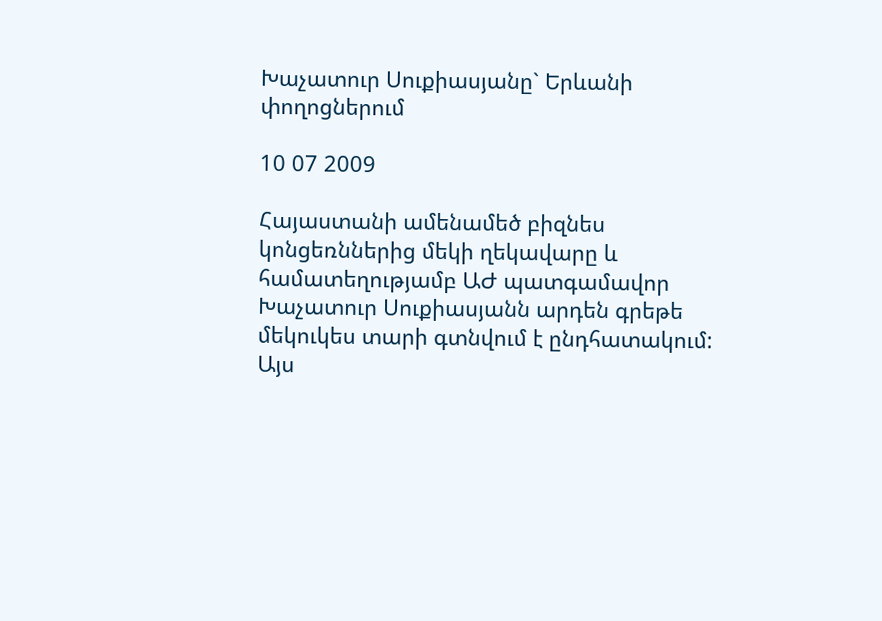Խաչատուր Սուքիասյանը` Երևանի փողոցներում

10 07 2009

Հայաստանի ամենամեծ բիզնես կոնցեռններից մեկի ղեկավարը և համատեղությամբ ԱԺ պատգամավոր Խաչատուր Սուքիասյանն արդեն գրեթե մեկուկես տարի գտնվում է ընդհատակում: Այս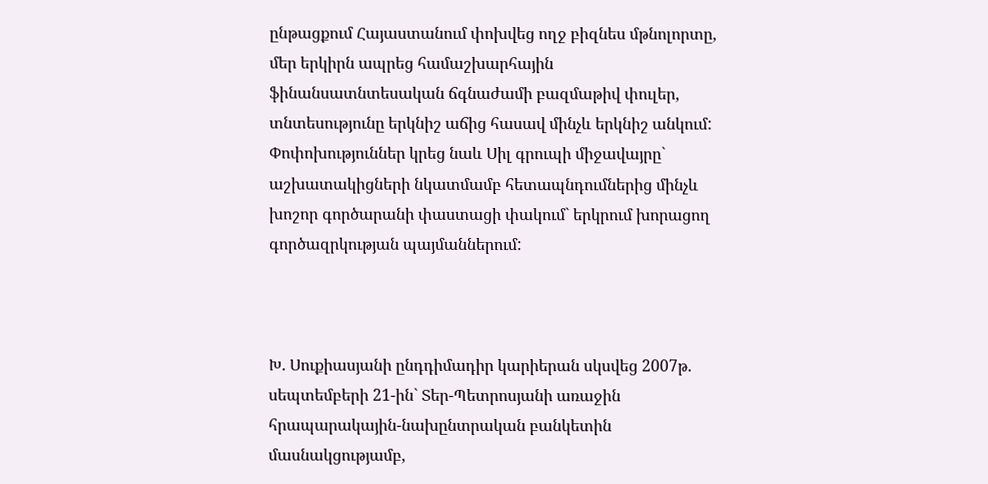ընթացքում Հայաստանում փոխվեց ողջ բիզնես մթնոլորտը, մեր երկիրն ապրեց համաշխարհային ֆինանսատնտեսական ճգնաժամի բազմաթիվ փուլեր, տնտեսությունը երկնիշ աճից հասավ մինչև երկնիշ անկում: Փոփոխություններ կրեց նաև Սիլ գրուպի միջավայրը` աշխատակիցների նկատմամբ հետապնդումներից մինչև խոշոր գործարանի փաստացի փակում` երկրում խորացող գործազրկության պայմաններում:



Խ. Սուքիասյանի ընդդիմադիր կարիերան սկսվեց 2007թ. սեպտեմբերի 21-ին` Տեր-Պետրոսյանի առաջին հրապարակային-նախընտրական բանկետին մասնակցությամբ,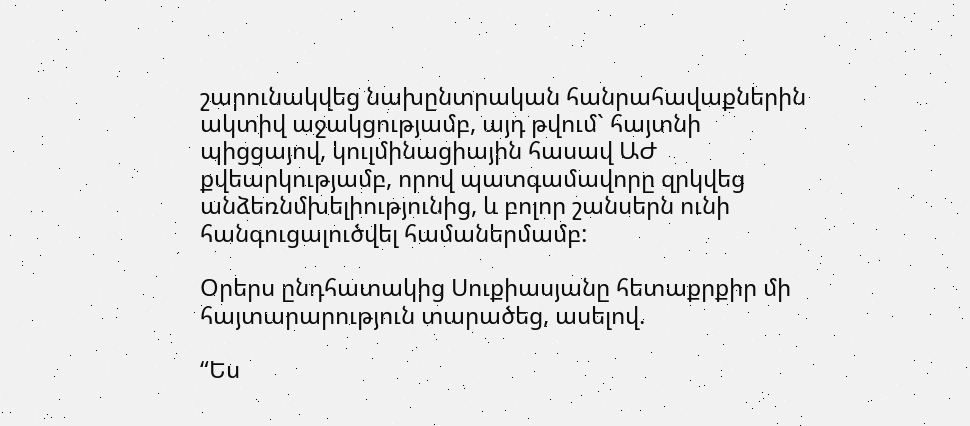շարունակվեց նախընտրական հանրահավաքներին ակտիվ աջակցությամբ, այդ թվում` հայտնի պիցցայով, կուլմինացիային հասավ ԱԺ քվեարկությամբ, որով պատգամավորը զրկվեց անձեռնմխելիությունից, և բոլոր շանսերն ունի հանգուցալուծվել համաներմամբ:

Օրերս ընդհատակից Սուքիասյանը հետաքրքիր մի հայտարարություն տարածեց, ասելով.

“Ես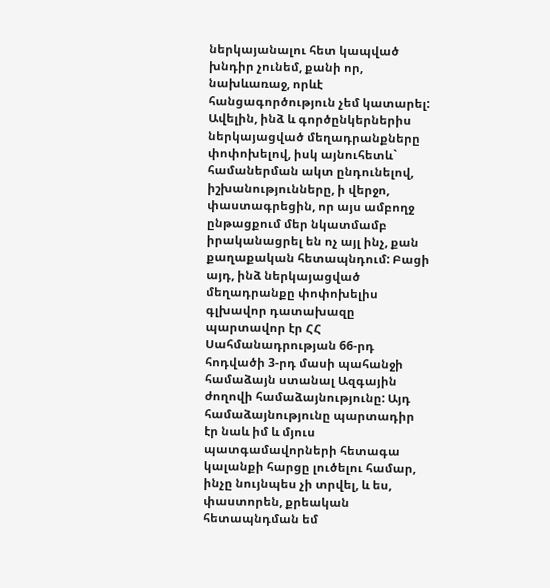ներկայանալու հետ կապված խնդիր չունեմ, քանի որ, նախևառաջ, որևէ հանցագործություն չեմ կատարել: Ավելին, ինձ և գործընկերներիս ներկայացված մեղադրանքները փոփոխելով, իսկ այնուհետև` համաներման ակտ ընդունելով, իշխանությունները, ի վերջո, փաստագրեցին, որ այս ամբողջ ընթացքում մեր նկատմամբ իրականացրել են ոչ այլ ինչ, քան քաղաքական հետապնդում: Բացի այդ, ինձ ներկայացված մեղադրանքը փոփոխելիս գլխավոր դատախազը պարտավոր էր ՀՀ Սահմանադրության 66-րդ հոդվածի 3-րդ մասի պահանջի համաձայն ստանալ Ազգային ժողովի համաձայնությունը: Այդ համաձայնությունը պարտադիր էր նաև իմ և մյուս պատգամավորների հետագա կալանքի հարցը լուծելու համար, ինչը նույնպես չի տրվել, և ես, փաստորեն, քրեական հետապնդման եմ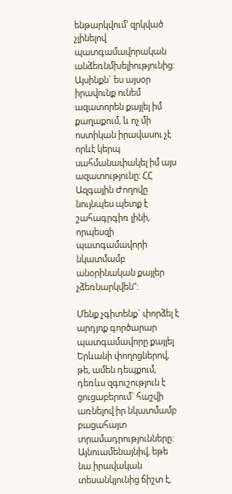ենթարկվում’ զրկված չլինելով պատգամավորական անձեռնմխելիությունից: Այսինքն` ես այսօր իրավունք ունեմ ազատորեն քայլել իմ քաղաքում, և ոչ մի ոստիկան իրավասու չէ որևէ կերպ սահմանափակել իմ այս ազատությունը: ՀՀ Ազգային Ժողովը նույնպես պետք է շահագրգիռ լինի, որպեսզի պատգամավորի նկատմամբ անօրինական քայլեր չձեռնարկվեն”:

Մենք չգիտենք` փորձել է արդյոք գործարար պատգամավորը քայլել Երևանի փողոցներով, թե, ամեն դեպքում, դեռևս զգուշություն է ցուցաբերում` հաշվի առնելով իր նկատմամբ բացահայտ տրամադրությունները: Այնուամենայնիվ, եթե նա իրավական տեսանկյունից ճիշտ է,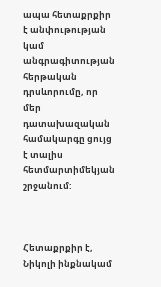ապա հետաքրքիր է անփութության կամ անգրագիտության հերթական դրսևորումը, որ մեր դատախազական համակարգը ցույց է տալիս հետմարտիմեկյան շրջանում:



Հետաքրքիր է, Նիկոլի ինքնակամ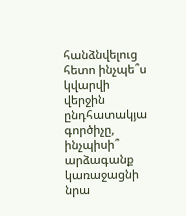հանձնվելուց հետո ինչպե՞ս կվարվի վերջին ընդհատակյա գործիչը, ինչպիսի՞ արձագանք կառաջացնի նրա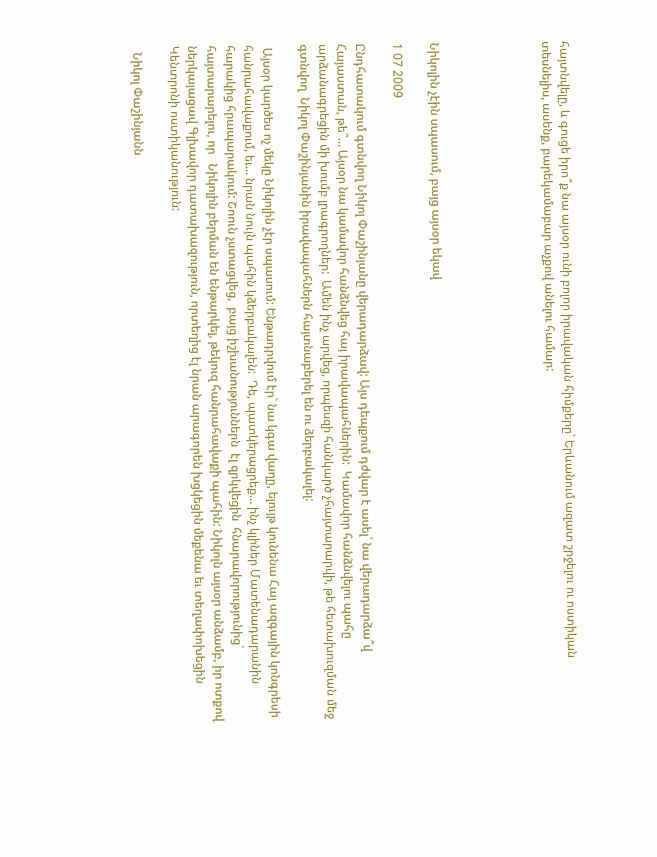հայտնվելը, և գուցե իրո՞ք նա այսօր ունի բոլոր իրավական հիմքերը` Երևանում ազատ շրջելու ու ոստիկան տեսնելիս, ասենք, բարեկամաբար աչքով անելու համար:





Նիկոլին չէին սպասում, բայց այսօր եկավ

1 07 2009

Ընդհատակում գտնվող Նիկոլ Փաշինյանը վերադարձավ: Այս դեպքում դժվար է ասել` նա վերադարձա՞վ  Հայաստան, թե՞… Այսօր նա կամավոր հանձնվեց հայ իրավապահներին:  Կամավոր հանձնվելու պահը արձանագրեցին մի խումբ լրագրողներ:  Ամեն ինչ արվեց, որպեսզի հանկարծ չհայտարարվի, թե հետախուզման մեջ գտնվող  Նիկոլ Փաշինյանին իրավապահներն հայտնաբերել են ու ձերբակալել:

 Այսօր կարծես ոչ մեկը Նիկոլին չէր սպասում: Ենթադրվում էր` նա կգա վաղը, ելույթ կունենա Հայ ազգային կոնգրեսի հանրահավաքում, եւ… նրան նույն պահին կձերբակալեն:  Դե, պատկերացրեք… ինչ կլիներ Մատենադարանին հարակից հրապարակում: Շոուն չստացվեց,  բայց իշխանություններն  էլ զրկվեցին  հնարավորությունից` հայտարարելու, որ   Նիկոլին բերման են ենթարկել, թեկուզ հանրահավաքի պահին: Նիկոլն այսօր անձամբ, իր ոտքով  ներկայացավ Գլխավոր դատախազություն, որտեղից էլ նրան արագորեն խցկեցին մեքենա եւ տեղափոխեցին Կենտրոնի ոստիկանություն:

  Նիկոլ Փաշինյանն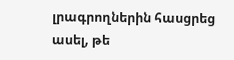լրագրողներին հասցրեց ասել, թե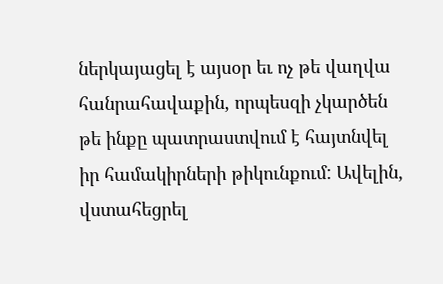ներկայացել է այսօր եւ ոչ թե վաղվա հանրահավաքին, որպեսզի չկարծեն թե ինքը պատրաստվում է հայտնվել իր համակիրների թիկունքում: Ավելին, վստահեցրել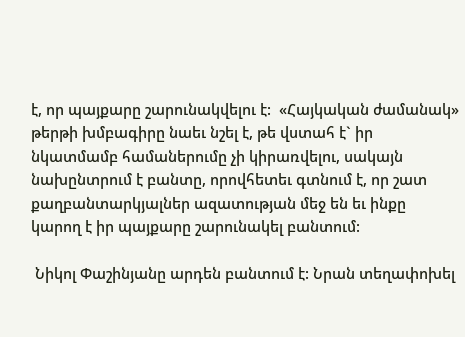է, որ պայքարը շարունակվելու է:  «Հայկական ժամանակ» թերթի խմբագիրը նաեւ նշել է, թե վստահ է` իր նկատմամբ համաներումը չի կիրառվելու, սակայն նախընտրում է բանտը, որովհետեւ գտնում է, որ շատ քաղբանտարկյալներ ազատության մեջ են եւ ինքը կարող է իր պայքարը շարունակել բանտում:

 Նիկոլ Փաշինյանը արդեն բանտում է: Նրան տեղափոխել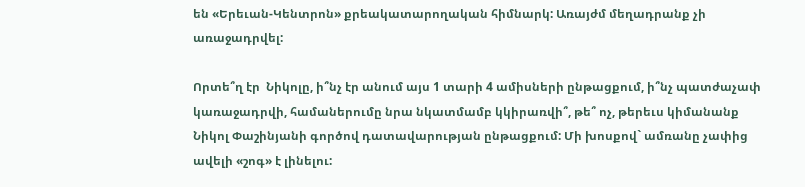են «Երեւան-Կենտրոն» քրեակատարողական հիմնարկ: Առայժմ մեղադրանք չի առաջադրվել:

Որտե՞ղ էր  Նիկոլը, ի՞նչ էր անում այս 1 տարի 4 ամիսների ընթացքում, ի՞նչ պատժաչափ կառաջադրվի, համաներումը նրա նկատմամբ կկիրառվի՞, թե՞ ոչ, թերեւս կիմանանք Նիկոլ Փաշինյանի գործով դատավարության ընթացքում: Մի խոսքով` ամռանը չափից ավելի «շոգ» է լինելու: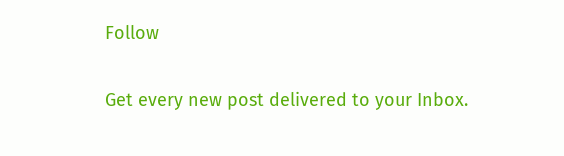Follow

Get every new post delivered to your Inbox.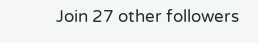Join 27 other followers